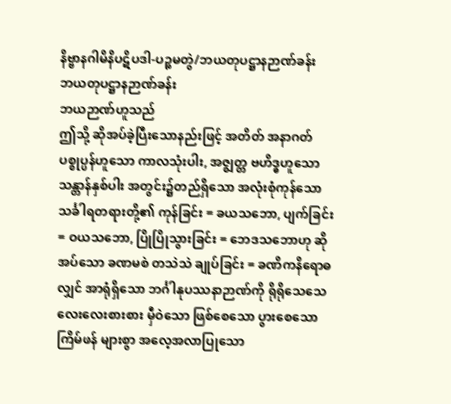နိဗ္ဗာနဂါမိနိပဋိပဒါ-ပဉ္စမတွဲ/ဘယတုပဋ္ဌာနဉာဏ်ခန်း
ဘယတုပဋ္ဌာနဉာဏ်ခန်း
ဘယဉာဏ်ဟူသည်
ဤသို့ ဆိုအပ်ခဲ့ပြီးသောနည်းဖြင့် အတိတ် အနာဂတ် ပစ္စုပ္ပန်ဟူသော ကာလသုံးပါး, အဇ္စျတ္တ ဗဟိဒ္ဓဟူသော သန္တာန်နှစ်ပါး အတွင်း၌တည်ရှိသော အလုံးစုံကုန်သော သင်္ခါရတရားတို့၏ ကုန်ခြင်း = ခယသဘော, ပျက်ခြင်း = ဝယသဘော, ပြိုပြိုသွားခြင်း = ဘေဒသဘောဟု ဆိုအပ်သော ခဏမစဲ တသဲသဲ ချုပ်ခြင်း = ခဏိကနိရောဓလျှင် အာရုံရှိသော ဘင်္ဂါနုပဿနာဉာဏ်ကို ရိုရိုသေသေ လေးလေးစားစား မှီဝဲသော ဖြစ်စေသော ပွားစေသော ကြိမ်ဖန် များစွာ အလေ့အလာပြုသော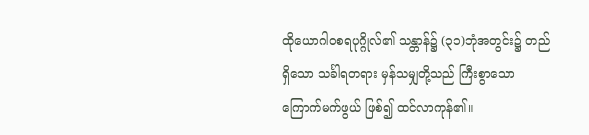ထိုယောဂါဝစရပုဂ္ဂိုလ်၏ သန္တာန်၌ (၃၁)ဘုံအတွင်း၌ တည်ရှိသော သင်္ခါရတရား မှန်သမျှတို့သည် ကြီးစွာသော ကြောက်မက်ဖွယ် ဖြစ်၍ ထင်လာကုန်၏။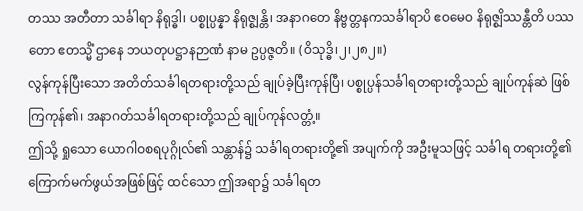တဿ အတီတာ သင်္ခါရာ နိရုဒ္ဓါ၊ ပစ္စုပ္ပန္နာ နိရုဇ္စျန္တိ၊ အနာဂတေ နိဗ္ဗတ္တနကသင်္ခါရာပိ ဧဝမေဝ နိရုဇ္စျိဿန္တီတိ ပဿတော ဧတသ္မိံ ဌာနေ ဘယတုပဋ္ဌာနဉာဏံ နာမ ဥပ္ပဇ္ဇတိ။ (ဝိသုဒ္ဓိ၊၂၊၂၈၂။)
လွန်ကုန်ပြီးသော အတိတ်သင်္ခါရတရားတို့သည် ချုပ်ခဲ့ပြီးကုန်ပြီ၊ ပစ္စုပ္ပန်သင်္ခါရတရားတို့သည် ချုပ်ကုန်ဆဲ ဖြစ်ကြကုန်၏၊ အနာဂတ်သင်္ခါရတရားတို့သည် ချုပ်ကုန်လတ္တံ့။
ဤသို့ ရှုသော ယောဂါဝစရပုဂ္ဂိုလ်၏ သန္တာန်၌ သင်္ခါရတရားတို့၏ အပျက်ကို အဦးမူသဖြင့် သင်္ခါရ တရားတို့၏ ကြောက်မက်ဖွယ်အဖြစ်ဖြင့် ထင်သော ဤအရာ၌ သင်္ခါရတ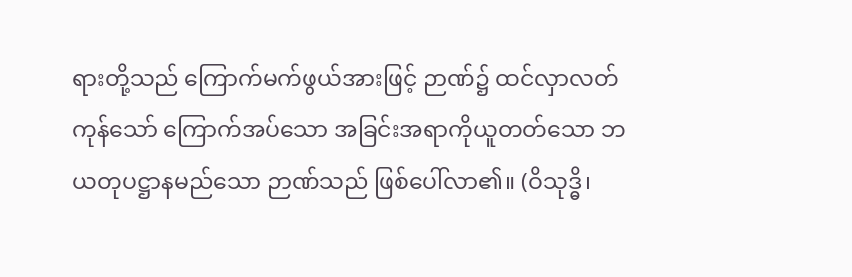ရားတို့သည် ကြောက်မက်ဖွယ်အားဖြင့် ဉာဏ်၌ ထင်လှာလတ်ကုန်သော် ကြောက်အပ်သော အခြင်းအရာကိုယူတတ်သော ဘယတုပဋ္ဌာနမည်သော ဉာဏ်သည် ဖြစ်ပေါ်လာ၏။ (ဝိသုဒ္ဓိ၊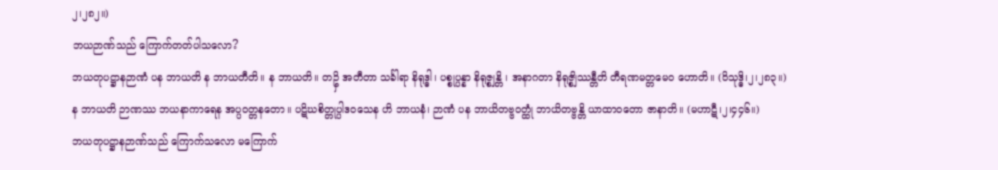၂၊၂၈၂။)
ဘယဉာဏ်သည် ကြောက်တတ်ပါသလော?
ဘယတုပဋ္ဌာနဉာဏံ ပန ဘာယတိ န ဘာယတီတိ။ န ဘာယတိ။ တဥှိ အတီတာ သင်္ခါရာ နိရုဒ္ဓါ၊ ပစ္စုပ္ပန္နာ နိရုဇ္စျန္တိ ၊ အနာဂတာ နိရုဇ္စျိဿန္တီတိ တီရဏမတ္တမေဝ ဟောတိ။ (ဝိသုဒ္ဓိ၊၂၊၂၈၃။)
န ဘာယတိ ဉာဏဿ ဘယနာကာရေန အပ္ပဝတ္တနတော။ ပဋိဃစိတ္တုပ္ပါဒဝသေန ဟိ ဘာယနံ၊ ဉာဏံ ပန ဘာယိတဗ္ဗဝတ္ထုံ ဘာယိတဗ္ဗန္တိ ယာထာဝတော ဇာနာတိ။ (မဟာဋီ၊၂၊၄၄၆။)
ဘယတုပဋ္ဌာနဉာဏ်သည် ကြောက်သလော မကြောက်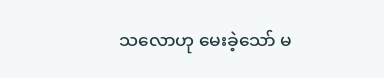သလောဟု မေးခဲ့သော် မ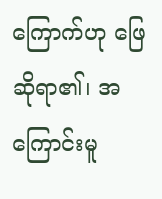ကြောက်ဟု ဖြေဆိုရာ၏၊ အကြောင်းမူ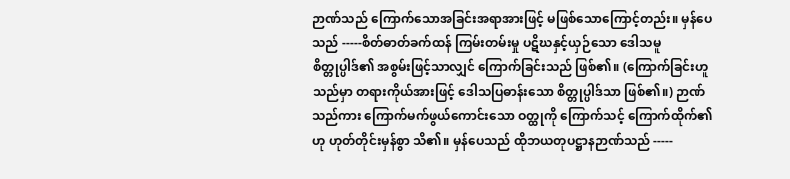ဉာဏ်သည် ကြောက်သောအခြင်းအရာအားဖြင့် မဖြစ်သောကြောင့်တည်း။ မှန်ပေသည် -----စိတ်ဓာတ်ခက်ထန် ကြမ်းတမ်းမှု ပဋိဃနှင့်ယှဉ်သော ဒေါသမူစိတ္တုပ္ပါဒ်၏ အစွမ်းဖြင့်သာလျှင် ကြောက်ခြင်းသည် ဖြစ်၏။ (ကြောက်ခြင်းဟူသည်မှာ တရားကိုယ်အားဖြင့် ဒေါသပြဓာန်းသော စိတ္တုပ္ပါဒ်သာ ဖြစ်၏။) ဉာဏ်သည်ကား ကြောက်မက်ဖွယ်ကောင်းသော ဝတ္ထုကို ကြောက်သင့် ကြောက်ထိုက်၏ဟု ဟုတ်တိုင်းမှန်စွာ သိ၏။ မှန်ပေသည် ထိုဘယတုပဋ္ဌာနဉာဏ်သည် -----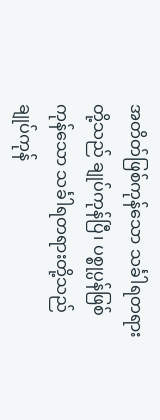အတိတ်ဖြစ်ကုန်သော သင်္ခါရတရားတို့သည် ချုပ်ကုန်ပြီ၊ ပစ္စုပ္ပန်ဖြစ်ကုန်သော သင်္ခါရတရားတို့သည် ချုပ်ကုန်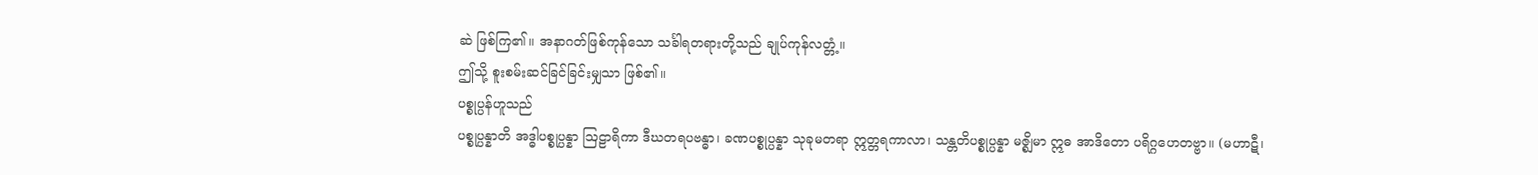ဆဲ ဖြစ်ကြ၏။ အနာဂတ်ဖြစ်ကုန်သော သင်္ခါရတရားတို့သည် ချုပ်ကုန်လတ္တံ့။
ဤသို့ စူးစမ်းဆင်ခြင်ခြင်းမျှသာ ဖြစ်၏။
ပစ္စုပ္ပန်ဟူသည်
ပစ္စုပ္ပန္နာတိ အဒ္ဓါပစ္စုပ္ပန္နာ ဩဠာရိကာ ဒီဃတရပဗန္ဓာ၊ ခဏပစ္စုပ္ပန္နာ သုခုမတရာ ဣတ္တရကာလာ၊ သန္တတိပစ္စုပ္ပန္နာ မဇ္စျိမာ ဣဓ အာဒိတော ပရိဂ္ဂဟေတဗ္ဗာ။ (မဟာဋီ၊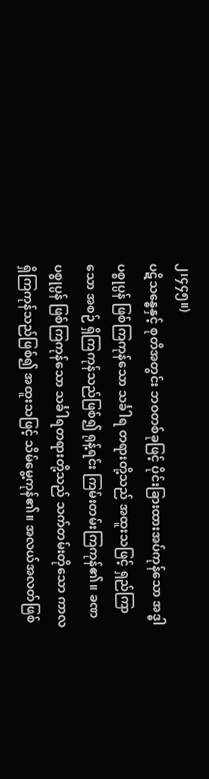၂၊၄၄၅။)
ပဋိသန္ဓေနှင့် စုတိအတွင်း ဘဝတစ်ခုဖြင့် ပိုင်းခြားထားအပ်ကုန်သော အဒ္ဓါပစ္စုပ္ပန် ဖြစ်ကြကုန်သော သင်္ခါရ တရားတို့သည် အထူးသဖြင့် ရှည်ကြာသော အစဉ် ရှိကြကုန်သည်ဖြစ်၍ ရုန့်ရင်း ကြမ်းတမ်းကြကုန်၏။ ခဏ ပစ္စုပ္ပန် ဖြစ်ကြကုန်သော သင်္ခါရတရားတို့သည် သက်တမ်းတိုသော ကာလ ရှိကြကုန်သည်ဖြစ်၍ အထူးသဖြင့် သိမ်မွေ့ကုန်၏။ အလယ်အလတ်ဖြစ်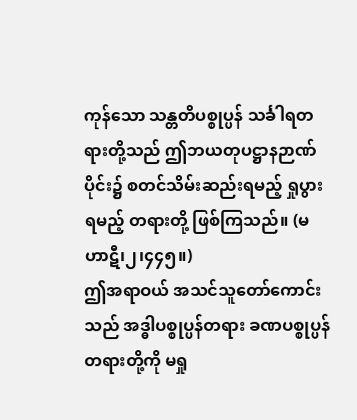ကုန်သော သန္တတိပစ္စုပ္ပန် သင်္ခါရတရားတို့သည် ဤဘယတုပဋ္ဌာနဉာဏ်ပိုင်း၌ စတင်သိမ်းဆည်းရမည့် ရှုပွားရမည့် တရားတို့ ဖြစ်ကြသည်။ (မဟာဋီ၊၂၊၄၄၅။)
ဤအရာဝယ် အသင်သူတော်ကောင်းသည် အဒ္ဓါပစ္စုပ္ပန်တရား ခဏပစ္စုပ္ပန်တရားတို့ကို မရှု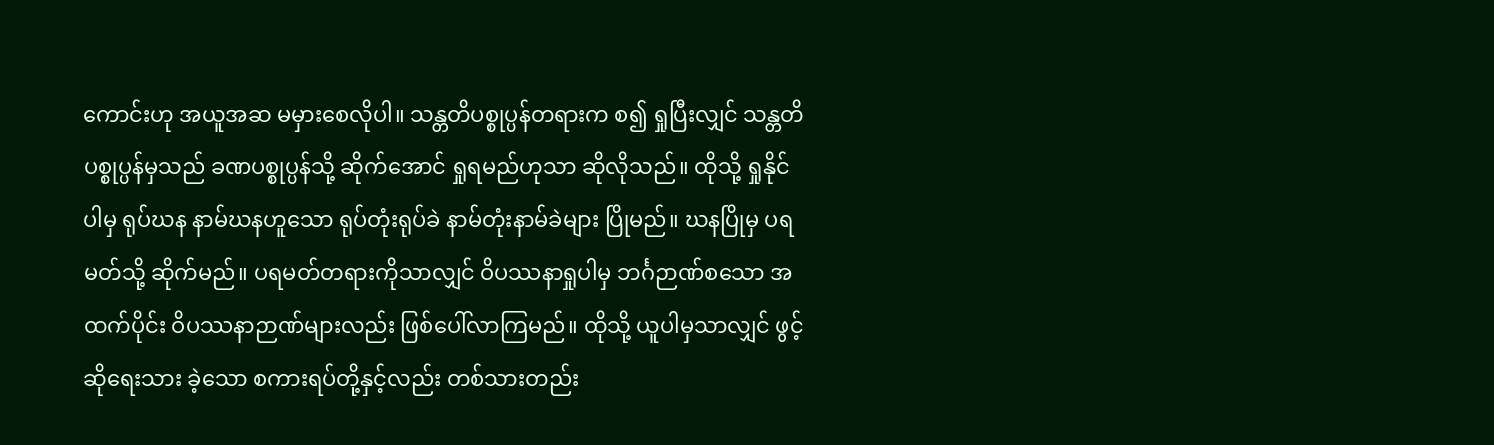ကောင်းဟု အယူအဆ မမှားစေလိုပါ။ သန္တတိပစ္စုပ္ပန်တရားက စ၍ ရှုပြီးလျှင် သန္တတိပစ္စုပ္ပန်မှသည် ခဏပစ္စုပ္ပန်သို့ ဆိုက်အောင် ရှုရမည်ဟုသာ ဆိုလိုသည်။ ထိုသို့ ရှုနိုင်ပါမှ ရုပ်ဃန နာမ်ဃနဟူသော ရုပ်တုံးရုပ်ခဲ နာမ်တုံးနာမ်ခဲများ ပြိုမည်။ ဃနပြိုမှ ပရမတ်သို့ ဆိုက်မည်။ ပရမတ်တရားကိုသာလျှင် ဝိပဿနာရှုပါမှ ဘင်္ဂဉာဏ်စသော အထက်ပိုင်း ဝိပဿနာဉာဏ်များလည်း ဖြစ်ပေါ်လာကြမည်။ ထိုသို့ ယူပါမှသာလျှင် ဖွင့်ဆိုရေးသား ခဲ့သော စကားရပ်တို့နှင့်လည်း တစ်သားတည်း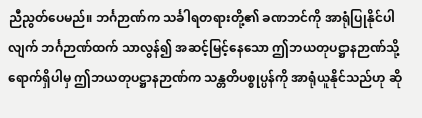ညီညွတ်ပေမည်။ ဘင်္ဂဉာဏ်က သင်္ခါရတရားတို့၏ ခဏဘင်ကို အာရုံပြုနိုင်ပါလျက် ဘင်္ဂဉာဏ်ထက် သာလွန်၍ အဆင့်မြင့်နေသော ဤဘယတုပဋ္ဌာနဉာဏ်သို့ ရောက်ရှိပါမှ ဤဘယတုပဋ္ဌာနဉာဏ်က သန္တတိပစ္စုပ္ပန်ကို အာရုံယူနိုင်သည်ဟု ဆို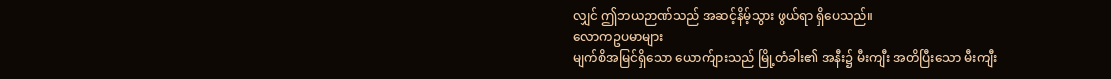လျှင် ဤဘယဉာဏ်သည် အဆင့်နိမ့်သွား ဖွယ်ရာ ရှိပေသည်။
လောကဥပမာများ
မျက်စိအမြင်ရှိသော ယောက်ျားသည် မြို့တံခါး၏ အနီး၌ မီးကျီး အတိပြီးသော မီးကျီး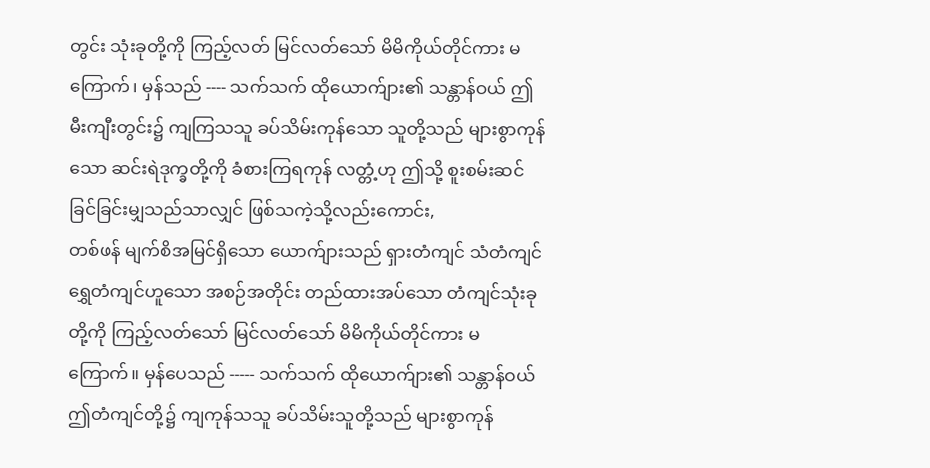တွင်း သုံးခုတို့ကို ကြည့်လတ် မြင်လတ်သော် မိမိကိုယ်တိုင်ကား မကြောက်၊ မှန်သည် ---- သက်သက် ထိုယောက်ျား၏ သန္တာန်ဝယ် ဤမီးကျီးတွင်း၌ ကျကြသသူ ခပ်သိမ်းကုန်သော သူတို့သည် များစွာကုန်သော ဆင်းရဲဒုက္ခတို့ကို ခံစားကြရကုန် လတ္တံ့ဟု ဤသို့ စူးစမ်းဆင်ခြင်ခြင်းမျှသည်သာလျှင် ဖြစ်သကဲ့သို့လည်းကောင်း,
တစ်ဖန် မျက်စိအမြင်ရှိသော ယောက်ျားသည် ရှားတံကျင် သံတံကျင် ရွှေတံကျင်ဟူသော အစဉ်အတိုင်း တည်ထားအပ်သော တံကျင်သုံးခုတို့ကို ကြည့်လတ်သော် မြင်လတ်သော် မိမိကိုယ်တိုင်ကား မကြောက်။ မှန်ပေသည် ----- သက်သက် ထိုယောက်ျား၏ သန္တာန်ဝယ် ဤတံကျင်တို့၌ ကျကုန်သသူ ခပ်သိမ်းသူတို့သည် များစွာကုန်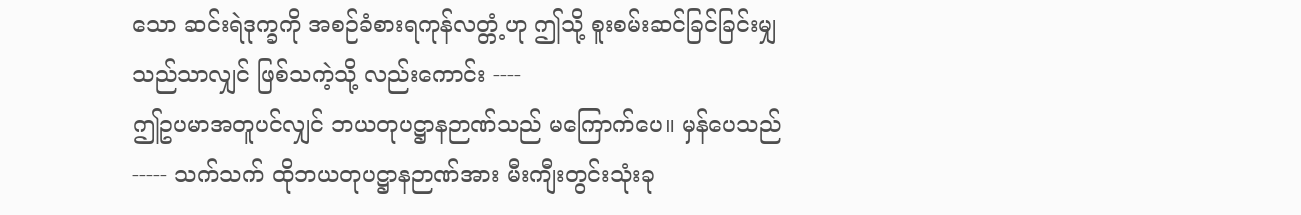သော ဆင်းရဲဒုက္ခကို အစဉ်ခံစားရကုန်လတ္တံ့ဟု ဤသို့ စူးစမ်းဆင်ခြင်ခြင်းမျှသည်သာလျှင် ဖြစ်သကဲ့သို့ လည်းကောင်း ----
ဤဥပမာအတူပင်လျှင် ဘယတုပဋ္ဌာနဉာဏ်သည် မကြောက်ပေ။ မှန်ပေသည် ----- သက်သက် ထိုဘယတုပဋ္ဌာနဉာဏ်အား မီးကျီးတွင်းသုံးခု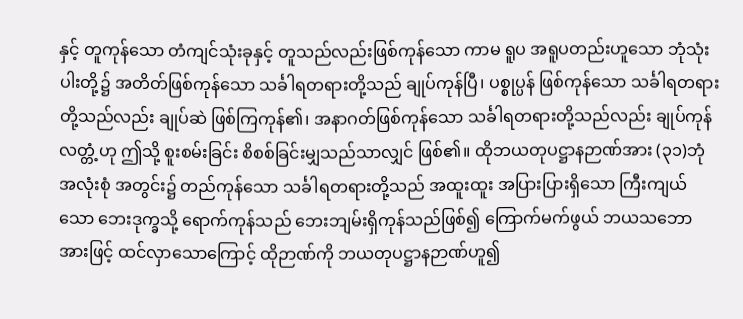နှင့် တူကုန်သော တံကျင်သုံးခုနှင့် တူသည်လည်းဖြစ်ကုန်သော ကာမ ရူပ အရူပတည်းဟူသော ဘုံသုံးပါးတို့၌ အတိတ်ဖြစ်ကုန်သော သင်္ခါရတရားတို့သည် ချုပ်ကုန်ပြီ၊ ပစ္စုပ္ပန် ဖြစ်ကုန်သော သင်္ခါရတရားတို့သည်လည်း ချုပ်ဆဲ ဖြစ်ကြကုန်၏၊ အနာဂတ်ဖြစ်ကုန်သော သင်္ခါရတရားတို့သည်လည်း ချုပ်ကုန် လတ္တံ့ဟု ဤသို့ စူးစမ်းခြင်း စိစစ်ခြင်းမျှသည်သာလျှင် ဖြစ်၏။ ထိုဘယတုပဋ္ဌာနဉာဏ်အား (၃၁)ဘုံ အလုံးစုံ အတွင်း၌ တည်ကုန်သော သင်္ခါရတရားတို့သည် အထူးထူး အပြားပြားရှိသော ကြီးကျယ်သော ဘေးဒုက္ခသို့ ရောက်ကုန်သည် ဘေးဘျမ်းရှိကုန်သည်ဖြစ်၍ ကြောက်မက်ဖွယ် ဘယသဘောအားဖြင့် ထင်လှာသောကြောင့် ထိုဉာဏ်ကို ဘယတုပဋ္ဌာနဉာဏ်ဟူ၍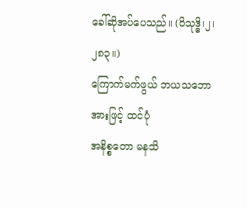ခေါ်ဆိုအပ်ပေသည်။ (ဝိသုဒ္ဓိ၊၂၊၂၈၃။)
ကြောက်မက်ဖွယ် ဘယသဘောအားဖြင့် ထင်ပုံ
အနိစ္စတော မနသိ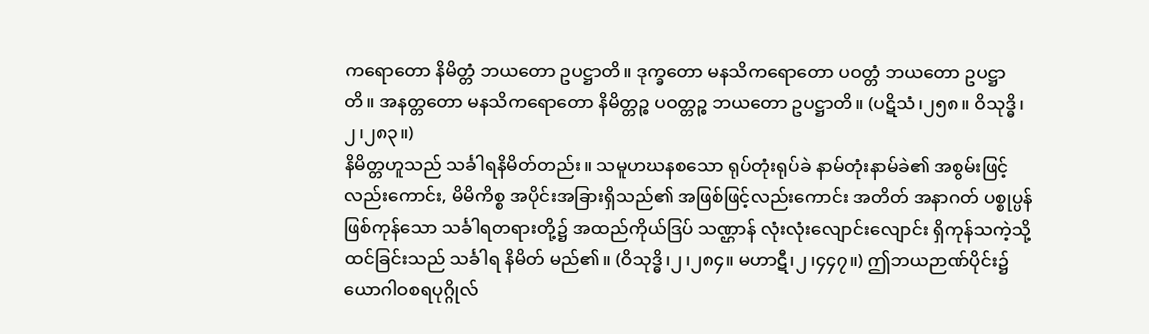ကရောတော နိမိတ္တံ ဘယတော ဥပဋ္ဌာတိ။ ဒုက္ခတော မနသိကရောတော ပဝတ္တံ ဘယတော ဥပဋ္ဌာတိ။ အနတ္တတော မနသိကရောတော နိမိတ္တဉ္စ ပဝတ္တဉ္စ ဘယတော ဥပဋ္ဌာတိ။ (ပဋိသံ၊၂၅၈။ ဝိသုဒ္ဓိ၊၂၊၂၈၃။)
နိမိတ္တဟူသည် သင်္ခါရနိမိတ်တည်း။ သမူဟဃနစသော ရုပ်တုံးရုပ်ခဲ နာမ်တုံးနာမ်ခဲ၏ အစွမ်းဖြင့် လည်းကောင်း, မိမိကိစ္စ အပိုင်းအခြားရှိသည်၏ အဖြစ်ဖြင့်လည်းကောင်း အတိတ် အနာဂတ် ပစ္စုပ္ပန်ဖြစ်ကုန်သော သင်္ခါရတရားတို့၌ အထည်ကိုယ်ဒြပ် သဏ္ဌာန် လုံးလုံးလျောင်းလျောင်း ရှိကုန်သကဲ့သို့ ထင်ခြင်းသည် သင်္ခါရ နိမိတ် မည်၏။ (ဝိသုဒ္ဓိ၊၂၊၂၈၄။ မဟာဋီ၊၂၊၄၄၇။) ဤဘယဉာဏ်ပိုင်း၌ ယောဂါဝစရပုဂ္ဂိုလ်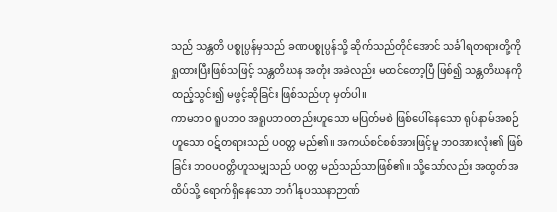သည် သန္တတိ ပစ္စုပ္ပန်မှသည် ခဏပစ္စုပ္ပန်သို့ ဆိုက်သည်တိုင်အောင် သင်္ခါရတရားတို့ကို ရှုထားပြီးဖြစ်သဖြင့် သန္တတိဃန အတုံး အခဲလည်း မထင်တော့ပြီ ဖြစ်၍ သန္တတိဃနကို ထည့်သွင်း၍ မဖွင့်ဆိုခြင်း ဖြစ်သည်ဟု မှတ်ပါ။
ကာမဘဝ ရူပဘဝ အရူပဘဝတည်းဟူသော မပြတ်မစဲ ဖြစ်ပေါ်နေသော ရုပ်နာမ်အစဉ်ဟူသော ဝဋ်တရားသည် ပဝတ္တ မည်၏။ အကယ်စင်စစ်အားဖြင့်မူ ဘဝအားလုံး၏ ဖြစ်ခြင်း ဘဝပဝတ္တိဟူသမျှသည် ပဝတ္တ မည်သည်သာဖြစ်၏။ သို့သော်လည်း အထွတ်အထိပ်သို့ ရောက်ရှိနေသော ဘင်္ဂါနုပဿနာဉာဏ်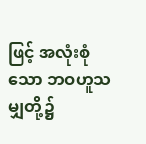ဖြင့် အလုံးစုံသော ဘဝဟူသမျှတို့၌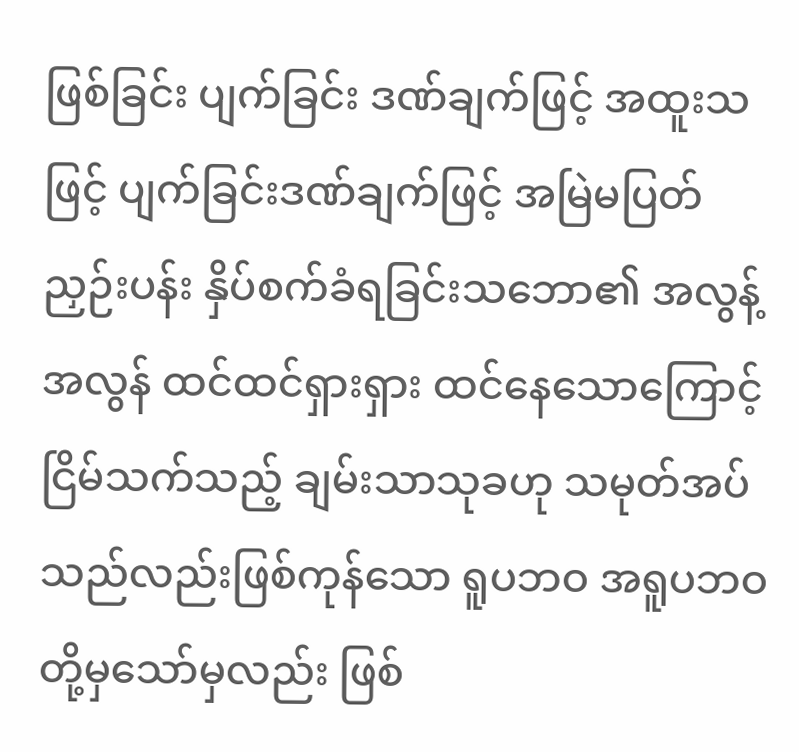ဖြစ်ခြင်း ပျက်ခြင်း ဒဏ်ချက်ဖြင့် အထူးသဖြင့် ပျက်ခြင်းဒဏ်ချက်ဖြင့် အမြဲမပြတ် ညှဉ်းပန်း နှိပ်စက်ခံရခြင်းသဘော၏ အလွန့်အလွန် ထင်ထင်ရှားရှား ထင်နေသောကြောင့် ငြိမ်သက်သည့် ချမ်းသာသုခဟု သမုတ်အပ်သည်လည်းဖြစ်ကုန်သော ရူပဘဝ အရူပဘဝတို့မှသော်မှလည်း ဖြစ်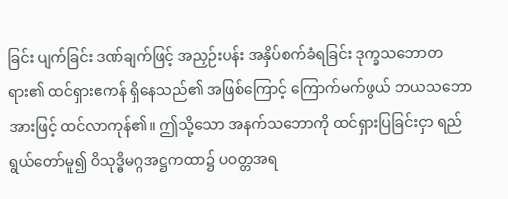ခြင်း ပျက်ခြင်း ဒဏ်ချက်ဖြင့် အညှဉ်းပန်း အနှိပ်စက်ခံရခြင်း ဒုက္ခသဘောတရား၏ ထင်ရှားဧကန် ရှိနေသည်၏ အဖြစ်ကြောင့် ကြောက်မက်ဖွယ် ဘယသဘောအားဖြင့် ထင်လာကုန်၏။ ဤသို့သော အနက်သဘောကို ထင်ရှားပြခြင်းငှာ ရည်ရွယ်တော်မူ၍ ဝိသုဒ္ဓိမဂ္ဂအဋ္ဌကထာ၌ ပဝတ္တအရ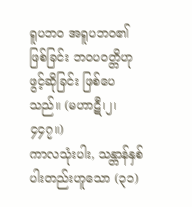ရူပဘဝ အရူပဘဝ၏ ဖြစ်ခြင်း ဘဝပဝတ္တိဟု ဖွင့်ဆိုခြင်း ဖြစ်ပေသည်။ (မဟာဋီ၊၂၊၄၄၇။)
ကာလသုံးပါး, သန္တာန်နှစ်ပါးတည်းဟူသော (၃၁)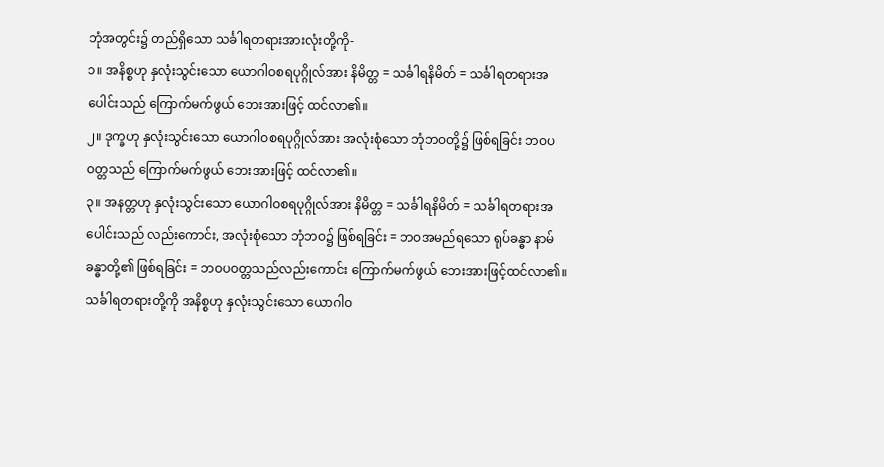ဘုံအတွင်း၌ တည်ရှိသော သင်္ခါရတရားအားလုံးတို့ကို-
၁။ အနိစ္စဟု နှလုံးသွင်းသော ယောဂါဝစရပုဂ္ဂိုလ်အား နိမိတ္တ = သင်္ခါရနိမိတ် = သင်္ခါရတရားအပေါင်းသည် ကြောက်မက်ဖွယ် ဘေးအားဖြင့် ထင်လာ၏။
၂။ ဒုက္ခဟု နှလုံးသွင်းသော ယောဂါဝစရပုဂ္ဂိုလ်အား အလုံးစုံသော ဘုံဘဝတို့၌ ဖြစ်ရခြင်း ဘဝပဝတ္တသည် ကြောက်မက်ဖွယ် ဘေးအားဖြင့် ထင်လာ၏။
၃။ အနတ္တဟု နှလုံးသွင်းသော ယောဂါဝစရပုဂ္ဂိုလ်အား နိမိတ္တ = သင်္ခါရနိမိတ် = သင်္ခါရတရားအပေါင်းသည် လည်းကောင်း, အလုံးစုံသော ဘုံဘဝ၌ ဖြစ်ရခြင်း = ဘဝအမည်ရသော ရုပ်ခန္ဓာ နာမ်ခန္ဓာတို့၏ ဖြစ်ရခြင်း = ဘဝပဝတ္တသည်လည်းကောင်း ကြောက်မက်ဖွယ် ဘေးအားဖြင့်ထင်လာ၏။
သင်္ခါရတရားတို့ကို အနိစ္စဟု နှလုံးသွင်းသော ယောဂါဝ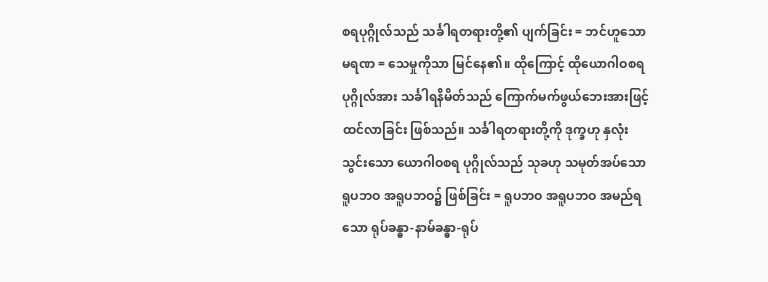စရပုဂ္ဂိုလ်သည် သင်္ခါရတရားတို့၏ ပျက်ခြင်း = ဘင်ဟူသော မရဏ = သေမှုကိုသာ မြင်နေ၏။ ထိုကြောင့် ထိုယောဂါဝစရပုဂ္ဂိုလ်အား သင်္ခါရနိမိတ်သည် ကြောက်မက်ဖွယ်ဘေးအားဖြင့် ထင်လာခြင်း ဖြစ်သည်။ သင်္ခါရတရားတို့ကို ဒုက္ခဟု နှလုံးသွင်းသော ယောဂါဝစရ ပုဂ္ဂိုလ်သည် သုခဟု သမုတ်အပ်သော ရူပဘဝ အရူပဘဝ၌ ဖြစ်ခြင်း = ရူပဘဝ အရူပဘဝ အမည်ရသော ရုပ်ခန္ဓာ-နာမ်ခန္ဓာ-ရုပ်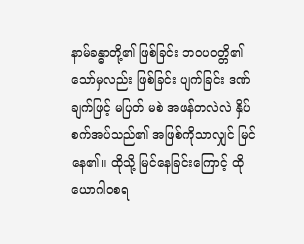နာမ်ခန္ဓာတို့၏ ဖြစ်ခြင်း ဘဝပဝတ္တိ၏သော်မှလည်း ဖြစ်ခြင်း ပျက်ခြင်း ဒဏ်ချက်ဖြင့် မပြတ် မစဲ အဖန်တလဲလဲ နှိပ်စက်အပ်သည်၏ အဖြစ်ကိုသာလျှင် မြင်နေ၏။ ထိုသို့ မြင်နေခြင်းကြောင့် ထိုယောဂါဝစရ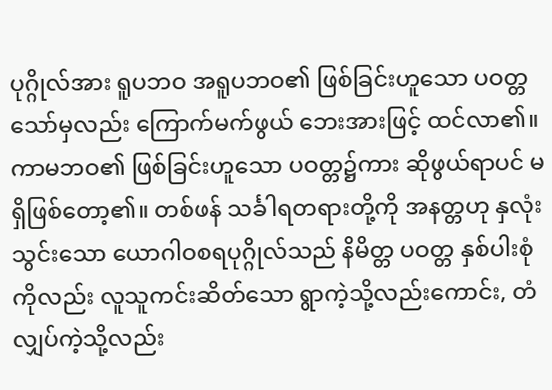ပုဂ္ဂိုလ်အား ရူပဘဝ အရူပဘဝ၏ ဖြစ်ခြင်းဟူသော ပဝတ္တသော်မှလည်း ကြောက်မက်ဖွယ် ဘေးအားဖြင့် ထင်လာ၏။ ကာမဘဝ၏ ဖြစ်ခြင်းဟူသော ပဝတ္တ၌ကား ဆိုဖွယ်ရာပင် မရှိဖြစ်တော့၏။ တစ်ဖန် သင်္ခါရတရားတို့ကို အနတ္တဟု နှလုံးသွင်းသော ယောဂါဝစရပုဂ္ဂိုလ်သည် နိမိတ္တ ပဝတ္တ နှစ်ပါးစုံကိုလည်း လူသူကင်းဆိတ်သော ရွာကဲ့သို့လည်းကောင်း, တံလျှပ်ကဲ့သို့လည်း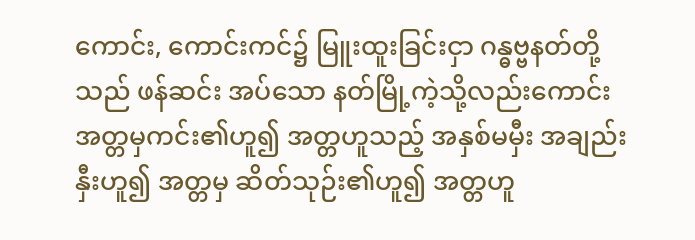ကောင်း, ကောင်းကင်၌ မြူးထူးခြင်းငှာ ဂန္ဓဗ္ဗနတ်တို့သည် ဖန်ဆင်း အပ်သော နတ်မြို့ကဲ့သို့လည်းကောင်း အတ္တမှကင်း၏ဟူ၍ အတ္တဟူသည့် အနှစ်မမှီး အချည်းနှီးဟူ၍ အတ္တမှ ဆိတ်သုဉ်း၏ဟူ၍ အတ္တဟူ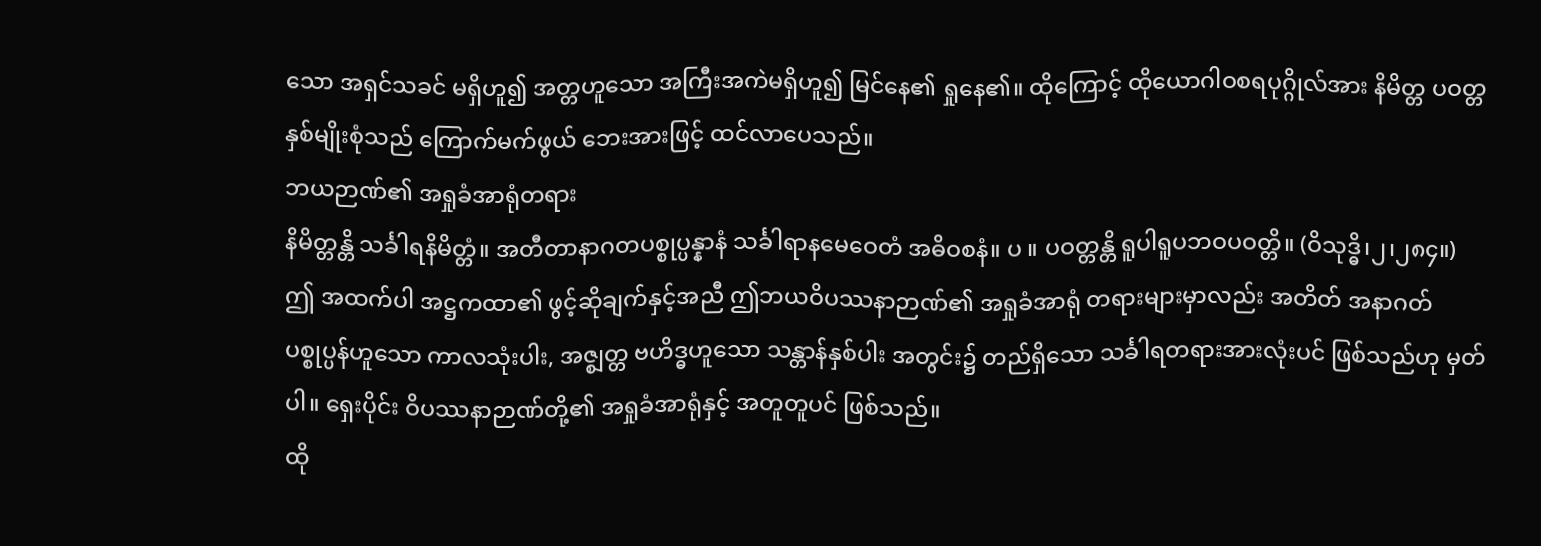သော အရှင်သခင် မရှိဟူ၍ အတ္တဟူသော အကြီးအကဲမရှိဟူ၍ မြင်နေ၏ ရှုနေ၏။ ထိုကြောင့် ထိုယောဂါဝစရပုဂ္ဂိုလ်အား နိမိတ္တ ပဝတ္တနှစ်မျိုးစုံသည် ကြောက်မက်ဖွယ် ဘေးအားဖြင့် ထင်လာပေသည်။
ဘယဉာဏ်၏ အရှုခံအာရုံတရား
နိမိတ္တန္တိ သင်္ခါရနိမိတ္တံ။ အတီတာနာဂတပစ္စုပ္ပန္နာနံ သင်္ခါရာနမေဝေတံ အဓိဝစနံ။ ပ ။ ပဝတ္တန္တိ ရူပါရူပဘဝပဝတ္တိ။ (ဝိသုဒ္ဓိ၊၂၊၂၈၄။)
ဤ အထက်ပါ အဋ္ဌကထာ၏ ဖွင့်ဆိုချက်နှင့်အညီ ဤဘယဝိပဿနာဉာဏ်၏ အရှုခံအာရုံ တရားများမှာလည်း အတိတ် အနာဂတ် ပစ္စုပ္ပန်ဟူသော ကာလသုံးပါး, အဇ္စျတ္တ ဗဟိဒ္ဓဟူသော သန္တာန်နှစ်ပါး အတွင်း၌ တည်ရှိသော သင်္ခါရတရားအားလုံးပင် ဖြစ်သည်ဟု မှတ်ပါ။ ရှေးပိုင်း ဝိပဿနာဉာဏ်တို့၏ အရှုခံအာရုံနှင့် အတူတူပင် ဖြစ်သည်။
ထို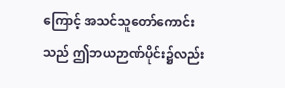ကြောင့် အသင်သူတော်ကောင်းသည် ဤဘယဉာဏ်ပိုင်း၌လည်း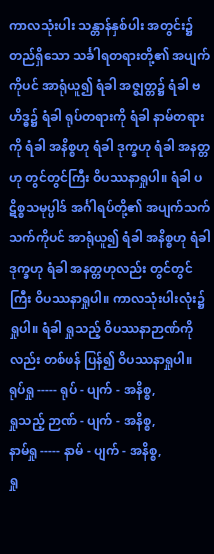ကာလသုံးပါး သန္တာန်နှစ်ပါး အတွင်း၌ တည်ရှိသော သင်္ခါရတရားတို့၏ အပျက်ကိုပင် အာရုံယူ၍ ရံခါ အဇ္စျတ္တ၌ ရံခါ ဗဟိဒ္ဓ၌ ရံခါ ရုပ်တရားကို ရံခါ နာမ်တရားကို ရံခါ အနိစ္စဟု ရံခါ ဒုက္ခဟု ရံခါ အနတ္တဟု တွင်တွင်ကြီး ဝိပဿနာရှုပါ။ ရံခါ ပဋိစ္စသမုပ္ပါဒ် အင်္ဂါရပ်တို့၏ အပျက်သက်သက်ကိုပင် အာရုံယူ၍ ရံခါ အနိစ္စဟု ရံခါ ဒုက္ခဟု ရံခါ အနတ္တဟုလည်း တွင်တွင်ကြီး ဝိပဿနာရှုပါ။ ကာလသုံးပါးလုံး၌ ရှုပါ။ ရံခါ ရှုသည့် ဝိပဿနာဉာဏ်ကိုလည်း တစ်ဖန် ပြန်၍ ဝိပဿနာရှုပါ။
ရုပ်ရှု ----- ရုပ် - ပျက် - အနိစ္စ,
ရှုသည့် ဉာဏ် - ပျက် - အနိစ္စ,
နာမ်ရှု ----- နာမ် - ပျက် - အနိစ္စ,
ရှု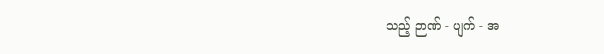သည့် ဉာဏ် - ပျက် - အ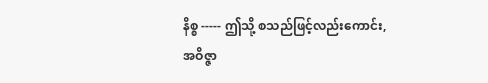နိစ္စ ----- ဤသို့ စသည်ဖြင့်လည်းကောင်း,
အဝိဇ္ဇာ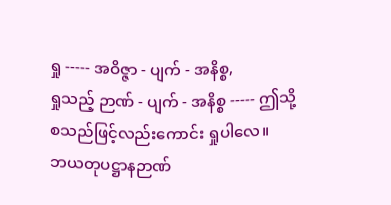ရှု ----- အဝိဇ္ဇာ - ပျက် - အနိစ္စ,
ရှုသည့် ဉာဏ် - ပျက် - အနိစ္စ ----- ဤသို့ စသည်ဖြင့်လည်းကောင်း ရှုပါလေ။
ဘယတုပဋ္ဌာနဉာဏ်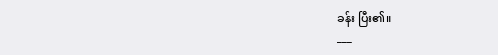ခန်း ပြီး၏။
___